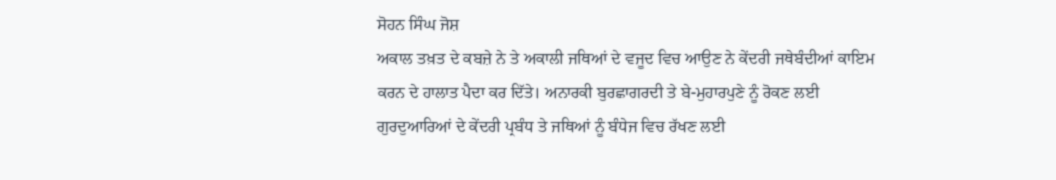ਸੋਹਨ ਸਿੰਘ ਜੋਸ਼
ਅਕਾਲ ਤਖ਼ਤ ਦੇ ਕਬਜ਼ੇ ਨੇ ਤੇ ਅਕਾਲੀ ਜਥਿਆਂ ਦੇ ਵਜੂਦ ਵਿਚ ਆਉਣ ਨੇ ਕੇਂਦਰੀ ਜਥੇਬੰਦੀਆਂ ਕਾਇਮ ਕਰਨ ਦੇ ਹਾਲਾਤ ਪੈਦਾ ਕਰ ਦਿੱਤੇ। ਅਨਾਰਕੀ ਬੁਰਛਾਗਰਦੀ ਤੇ ਬੇ-ਮੁਹਾਰਪੁਣੇ ਨੂੰ ਰੋਕਣ ਲਈ ਗੁਰਦੁਆਰਿਆਂ ਦੇ ਕੇਂਦਰੀ ਪ੍ਰਬੰਧ ਤੇ ਜਥਿਆਂ ਨੂੰ ਬੰਧੇਜ ਵਿਚ ਰੱਖਣ ਲਈ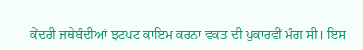ਕੇਂਦਰੀ ਜਥੇਬੰਦੀਆਂ ਝਟਪਟ ਕਾਇਮ ਕਰਨਾ ਵਕਤ ਦੀ ਪੁਕਾਰਵੀਂ ਮੰਗ ਸੀ। ਇਸ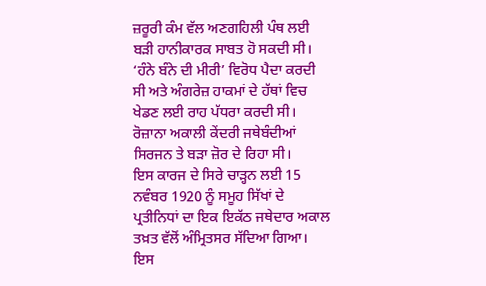ਜ਼ਰੂਰੀ ਕੰਮ ਵੱਲ ਅਣਗਹਿਲੀ ਪੰਥ ਲਈ ਬੜੀ ਹਾਨੀਕਾਰਕ ਸਾਬਤ ਹੋ ਸਕਦੀ ਸੀ। ‘ਹੰਨੇ ਬੰਨੇ ਦੀ ਮੀਰੀ’ ਵਿਰੋਧ ਪੈਦਾ ਕਰਦੀ ਸੀ ਅਤੇ ਅੰਗਰੇਜ਼ ਹਾਕਮਾਂ ਦੇ ਹੱਥਾਂ ਵਿਚ ਖੇਡਣ ਲਈ ਰਾਹ ਪੱਧਰਾ ਕਰਦੀ ਸੀ। ਰੋਜ਼ਾਨਾ ਅਕਾਲੀ ਕੇਂਦਰੀ ਜਥੇਬੰਦੀਆਂ ਸਿਰਜਨ ਤੇ ਬੜਾ ਜ਼ੋਰ ਦੇ ਰਿਹਾ ਸੀ।
ਇਸ ਕਾਰਜ ਦੇ ਸਿਰੇ ਚਾੜ੍ਹਨ ਲਈ 15 ਨਵੰਬਰ 1920 ਨੂੰ ਸਮੂਹ ਸਿੱਖਾਂ ਦੇ ਪ੍ਰਤੀਨਿਧਾਂ ਦਾ ਇਕ ਇਕੱਠ ਜਥੇਦਾਰ ਅਕਾਲ ਤਖ਼ਤ ਵੱਲੋਂ ਅੰਮ੍ਰਿਤਸਰ ਸੱਦਿਆ ਗਿਆ। ਇਸ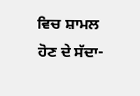ਵਿਚ ਸ਼ਾਮਲ ਹੋਣ ਦੇ ਸੱਦਾ-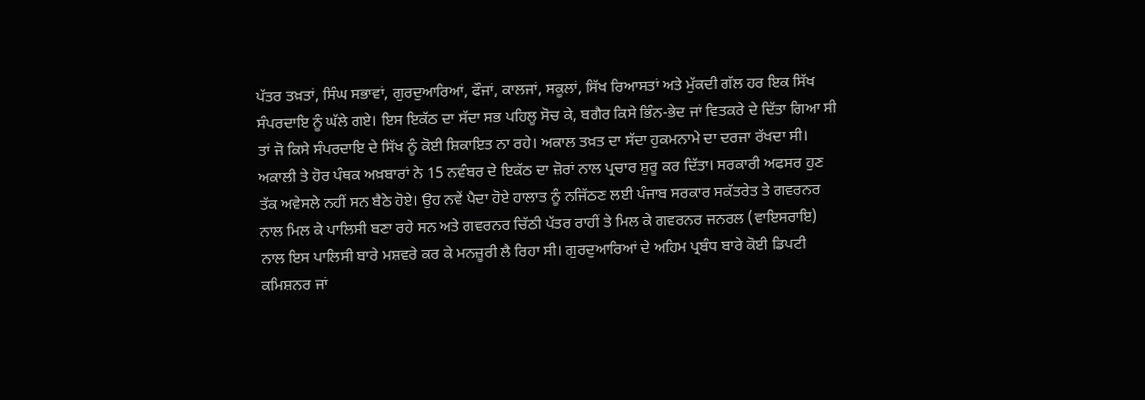ਪੱਤਰ ਤਖ਼ਤਾਂ, ਸਿੰਘ ਸਭਾਵਾਂ, ਗੁਰਦੁਆਰਿਆਂ, ਫੌਜਾਂ, ਕਾਲਜਾਂ, ਸਕੂਲਾਂ, ਸਿੱਖ ਰਿਆਸਤਾਂ ਅਤੇ ਮੁੱਕਦੀ ਗੱਲ ਹਰ ਇਕ ਸਿੱਖ ਸੰਪਰਦਾਇ ਨੂੰ ਘੱਲੇ ਗਏ। ਇਸ ਇਕੱਠ ਦਾ ਸੱਦਾ ਸਭ ਪਹਿਲੂ ਸੋਚ ਕੇ, ਬਗੈਰ ਕਿਸੇ ਭਿੰਨ-ਭੇਦ ਜਾਂ ਵਿਤਕਰੇ ਦੇ ਦਿੱਤਾ ਗਿਆ ਸੀ ਤਾਂ ਜੋ ਕਿਸੇ ਸੰਪਰਦਾਇ ਦੇ ਸਿੱਖ ਨੂੰ ਕੋਈ ਸ਼ਿਕਾਇਤ ਨਾ ਰਹੇ। ਅਕਾਲ ਤਖ਼ਤ ਦਾ ਸੱਦਾ ਹੁਕਮਨਾਮੇ ਦਾ ਦਰਜਾ ਰੱਖਦਾ ਸੀ।
ਅਕਾਲੀ ਤੇ ਹੋਰ ਪੰਥਕ ਅਖ਼ਬਾਰਾਂ ਨੇ 15 ਨਵੰਬਰ ਦੇ ਇਕੱਠ ਦਾ ਜ਼ੋਰਾਂ ਨਾਲ ਪ੍ਰਚਾਰ ਸ਼ੁਰੂ ਕਰ ਦਿੱਤਾ। ਸਰਕਾਰੀ ਅਫਸਰ ਹੁਣ ਤੱਕ ਅਵੇਸਲੇ ਨਹੀਂ ਸਨ ਬੈਠੇ ਹੋਏ। ਉਹ ਨਵੇਂ ਪੈਦਾ ਹੋਏ ਹਾਲਾਤ ਨੂੰ ਨਜਿੱਠਣ ਲਈ ਪੰਜਾਬ ਸਰਕਾਰ ਸਕੱਤਰੇਤ ਤੇ ਗਵਰਨਰ ਨਾਲ ਮਿਲ ਕੇ ਪਾਲਿਸੀ ਬਣਾ ਰਹੇ ਸਨ ਅਤੇ ਗਵਰਨਰ ਚਿੱਠੀ ਪੱਤਰ ਰਾਹੀਂ ਤੇ ਮਿਲ ਕੇ ਗਵਰਨਰ ਜਨਰਲ (ਵਾਇਸਰਾਇ) ਨਾਲ ਇਸ ਪਾਲਿਸੀ ਬਾਰੇ ਮਸ਼ਵਰੇ ਕਰ ਕੇ ਮਨਜ਼ੂਰੀ ਲੈ ਰਿਹਾ ਸੀ। ਗੁਰਦੁਆਰਿਆਂ ਦੇ ਅਹਿਮ ਪ੍ਰਬੰਧ ਬਾਰੇ ਕੋਈ ਡਿਪਟੀ ਕਮਿਸ਼ਨਰ ਜਾਂ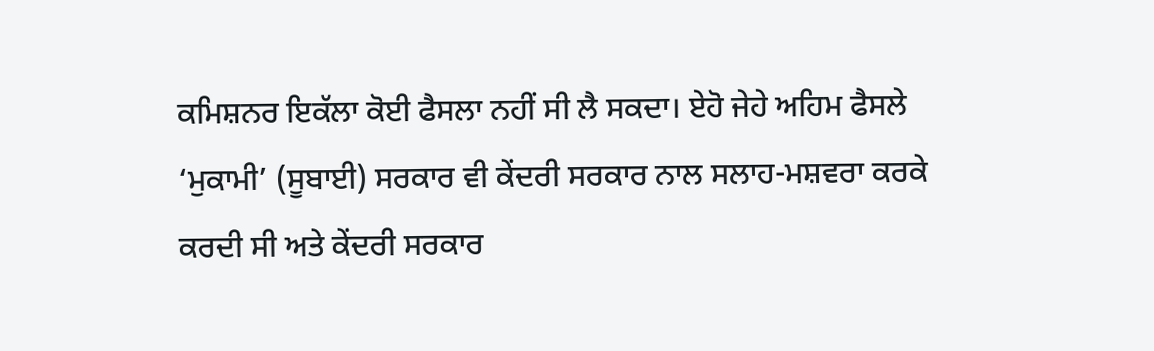ਕਮਿਸ਼ਨਰ ਇਕੱਲਾ ਕੋਈ ਫੈਸਲਾ ਨਹੀਂ ਸੀ ਲੈ ਸਕਦਾ। ਏਹੋ ਜੇਹੇ ਅਹਿਮ ਫੈਸਲੇ ‘ਮੁਕਾਮੀ’ (ਸੂਬਾਈ) ਸਰਕਾਰ ਵੀ ਕੇਂਦਰੀ ਸਰਕਾਰ ਨਾਲ ਸਲਾਹ-ਮਸ਼ਵਰਾ ਕਰਕੇ ਕਰਦੀ ਸੀ ਅਤੇ ਕੇਂਦਰੀ ਸਰਕਾਰ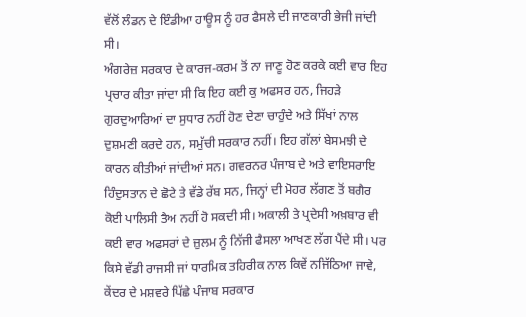ਵੱਲੋਂ ਲੰਡਨ ਦੇ ਇੰਡੀਆ ਹਾਊਸ ਨੂੰ ਹਰ ਫੈਸਲੇ ਦੀ ਜਾਣਕਾਰੀ ਭੇਜੀ ਜਾਂਦੀ ਸੀ।
ਅੰਗਰੇਜ਼ ਸਰਕਾਰ ਦੇ ਕਾਰਜ-ਕਰਮ ਤੋਂ ਨਾ ਜਾਣੂ ਹੋਣ ਕਰਕੇ ਕਈ ਵਾਰ ਇਹ ਪ੍ਰਚਾਰ ਕੀਤਾ ਜਾਂਦਾ ਸੀ ਕਿ ਇਹ ਕਈ ਕੁ ਅਫਸਰ ਹਨ, ਜਿਹੜੇ ਗੁਰਦੁਆਰਿਆਂ ਦਾ ਸੁਧਾਰ ਨਹੀਂ ਹੋਣ ਦੇਣਾ ਚਾਹੁੰਦੇ ਅਤੇ ਸਿੱਖਾਂ ਨਾਲ ਦੁਸ਼ਮਣੀ ਕਰਦੇ ਹਨ, ਸਮੁੱਚੀ ਸਰਕਾਰ ਨਹੀਂ। ਇਹ ਗੱਲਾਂ ਬੇਸਮਝੀ ਦੇ ਕਾਰਨ ਕੀਤੀਆਂ ਜਾਂਦੀਆਂ ਸਨ। ਗਵਰਨਰ ਪੰਜਾਬ ਦੇ ਅਤੇ ਵਾਇਸਰਾਇ ਹਿੰਦੁਸਤਾਨ ਦੇ ਛੋਟੇ ਤੇ ਵੱਡੇ ਰੱਬ ਸਨ, ਜਿਨ੍ਹਾਂ ਦੀ ਮੋਹਰ ਲੱਗਣ ਤੋਂ ਬਗੈਰ ਕੋਈ ਪਾਲਿਸੀ ਤੈਅ ਨਹੀਂ ਹੋ ਸਕਦੀ ਸੀ। ਅਕਾਲੀ ਤੇ ਪ੍ਰਦੇਸੀ ਅਖ਼ਬਾਰ ਵੀ ਕਈ ਵਾਰ ਅਫਸਰਾਂ ਦੇ ਜ਼ੁਲਮ ਨੂੰ ਨਿੱਜੀ ਫੈਸਲਾ ਆਖਣ ਲੱਗ ਪੈਂਦੇ ਸੀ। ਪਰ ਕਿਸੇ ਵੱਡੀ ਰਾਜਸੀ ਜਾਂ ਧਾਰਮਿਕ ਤਹਿਰੀਕ ਨਾਲ ਕਿਵੇਂ ਨਜਿੱਠਿਆ ਜਾਵੇ, ਕੇਂਦਰ ਦੇ ਮਸ਼ਵਰੇ ਪਿੱਛੇ ਪੰਜਾਬ ਸਰਕਾਰ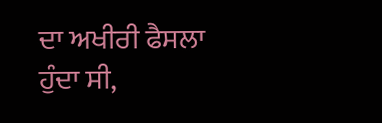ਦਾ ਅਖੀਰੀ ਫੈਸਲਾ ਹੁੰਦਾ ਸੀ,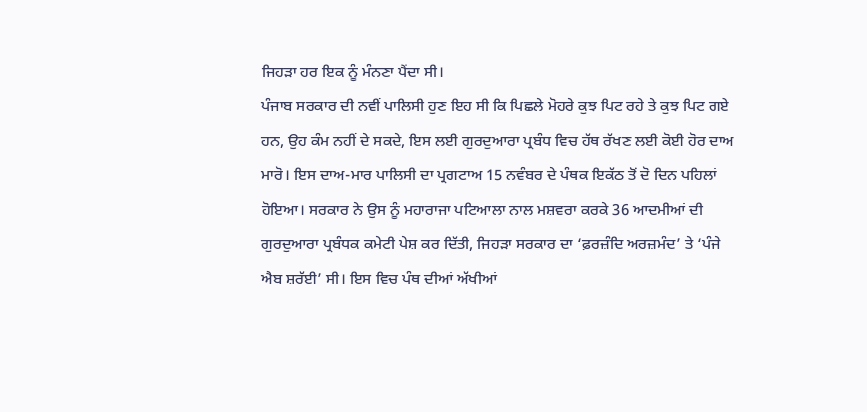ਜਿਹੜਾ ਹਰ ਇਕ ਨੂੰ ਮੰਨਣਾ ਪੈਂਦਾ ਸੀ।
ਪੰਜਾਬ ਸਰਕਾਰ ਦੀ ਨਵੀਂ ਪਾਲਿਸੀ ਹੁਣ ਇਹ ਸੀ ਕਿ ਪਿਛਲੇ ਮੋਹਰੇ ਕੁਝ ਪਿਟ ਰਹੇ ਤੇ ਕੁਝ ਪਿਟ ਗਏ ਹਨ, ਉਹ ਕੰਮ ਨਹੀਂ ਦੇ ਸਕਦੇ, ਇਸ ਲਈ ਗੁਰਦੁਆਰਾ ਪ੍ਰਬੰਧ ਵਿਚ ਹੱਥ ਰੱਖਣ ਲਈ ਕੋਈ ਹੋਰ ਦਾਅ ਮਾਰੋ। ਇਸ ਦਾਅ-ਮਾਰ ਪਾਲਿਸੀ ਦਾ ਪ੍ਰਗਟਾਅ 15 ਨਵੰਬਰ ਦੇ ਪੰਥਕ ਇਕੱਠ ਤੋਂ ਦੋ ਦਿਨ ਪਹਿਲਾਂ ਹੋਇਆ। ਸਰਕਾਰ ਨੇ ਉਸ ਨੂੰ ਮਹਾਰਾਜਾ ਪਟਿਆਲਾ ਨਾਲ ਮਸ਼ਵਰਾ ਕਰਕੇ 36 ਆਦਮੀਆਂ ਦੀ ਗੁਰਦੁਆਰਾ ਪ੍ਰਬੰਧਕ ਕਮੇਟੀ ਪੇਸ਼ ਕਰ ਦਿੱਤੀ, ਜਿਹੜਾ ਸਰਕਾਰ ਦਾ ‘ਫ਼ਰਜ਼ੰਦਿ ਅਰਜ਼ਮੰਦ’ ਤੇ ‘ਪੰਜੇ ਐਬ ਸ਼ਰੱਈ’ ਸੀ। ਇਸ ਵਿਚ ਪੰਥ ਦੀਆਂ ਅੱਖੀਆਂ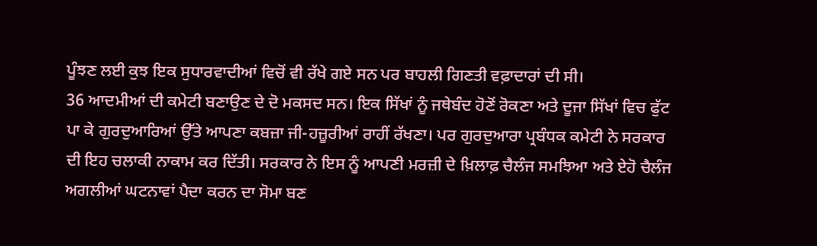ਪੂੰਝਣ ਲਈ ਕੁਝ ਇਕ ਸੁਧਾਰਵਾਦੀਆਂ ਵਿਚੋਂ ਵੀ ਰੱਖੇ ਗਏ ਸਨ ਪਰ ਬਾਹਲੀ ਗਿਣਤੀ ਵਫ਼ਾਦਾਰਾਂ ਦੀ ਸੀ।
36 ਆਦਮੀਆਂ ਦੀ ਕਮੇਟੀ ਬਣਾਉਣ ਦੇ ਦੋ ਮਕਸਦ ਸਨ। ਇਕ ਸਿੱਖਾਂ ਨੂੰ ਜਥੇਬੰਦ ਹੋਣੋਂ ਰੋਕਣਾ ਅਤੇ ਦੂਜਾ ਸਿੱਖਾਂ ਵਿਚ ਫੁੱਟ ਪਾ ਕੇ ਗੁਰਦੁਆਰਿਆਂ ਉੱਤੇ ਆਪਣਾ ਕਬਜ਼ਾ ਜੀ-ਹਜ਼ੂਰੀਆਂ ਰਾਹੀਂ ਰੱਖਣਾ। ਪਰ ਗੁਰਦੁਆਰਾ ਪ੍ਰਬੰਧਕ ਕਮੇਟੀ ਨੇ ਸਰਕਾਰ ਦੀ ਇਹ ਚਲਾਕੀ ਨਾਕਾਮ ਕਰ ਦਿੱਤੀ। ਸਰਕਾਰ ਨੇ ਇਸ ਨੂੰ ਆਪਣੀ ਮਰਜ਼ੀ ਦੇ ਖ਼ਿਲਾਫ਼ ਚੈਲੰਜ ਸਮਝਿਆ ਅਤੇ ਏਹੋ ਚੈਲੰਜ ਅਗਲੀਆਂ ਘਟਨਾਵਾਂ ਪੈਦਾ ਕਰਨ ਦਾ ਸੋਮਾ ਬਣ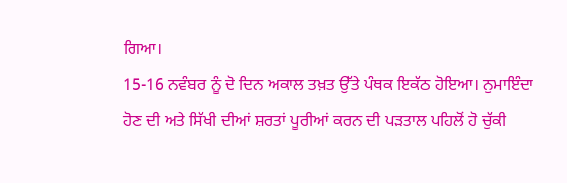ਗਿਆ।
15-16 ਨਵੰਬਰ ਨੂੰ ਦੋ ਦਿਨ ਅਕਾਲ ਤਖ਼ਤ ਉੱਤੇ ਪੰਥਕ ਇਕੱਠ ਹੋਇਆ। ਨੁਮਾਇੰਦਾ ਹੋਣ ਦੀ ਅਤੇ ਸਿੱਖੀ ਦੀਆਂ ਸ਼ਰਤਾਂ ਪੂਰੀਆਂ ਕਰਨ ਦੀ ਪੜਤਾਲ ਪਹਿਲੋਂ ਹੋ ਚੁੱਕੀ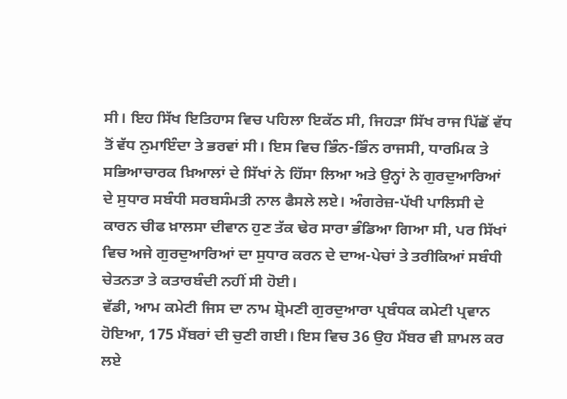ਸੀ। ਇਹ ਸਿੱਖ ਇਤਿਹਾਸ ਵਿਚ ਪਹਿਲਾ ਇਕੱਠ ਸੀ, ਜਿਹੜਾ ਸਿੱਖ ਰਾਜ ਪਿੱਛੋਂ ਵੱਧ ਤੋਂ ਵੱਧ ਨੁਮਾਇੰਦਾ ਤੇ ਭਰਵਾਂ ਸੀ। ਇਸ ਵਿਚ ਭਿੰਨ-ਭਿੰਨ ਰਾਜਸੀ, ਧਾਰਮਿਕ ਤੇ ਸਭਿਆਚਾਰਕ ਖ਼ਿਆਲਾਂ ਦੇ ਸਿੱਖਾਂ ਨੇ ਹਿੱਸਾ ਲਿਆ ਅਤੇ ਉਨ੍ਹਾਂ ਨੇ ਗੁਰਦੁਆਰਿਆਂ ਦੇ ਸੁਧਾਰ ਸਬੰਧੀ ਸਰਬਸੰਮਤੀ ਨਾਲ ਫੈਸਲੇ ਲਏ। ਅੰਗਰੇਜ਼-ਪੱਖੀ ਪਾਲਿਸੀ ਦੇ ਕਾਰਨ ਚੀਫ ਖ਼ਾਲਸਾ ਦੀਵਾਨ ਹੁਣ ਤੱਕ ਢੇਰ ਸਾਰਾ ਭੰਡਿਆ ਗਿਆ ਸੀ, ਪਰ ਸਿੱਖਾਂ ਵਿਚ ਅਜੇ ਗੁਰਦੁਆਰਿਆਂ ਦਾ ਸੁਧਾਰ ਕਰਨ ਦੇ ਦਾਅ-ਪੇਚਾਂ ਤੇ ਤਰੀਕਿਆਂ ਸਬੰਧੀ ਚੇਤਨਤਾ ਤੇ ਕਤਾਰਬੰਦੀ ਨਹੀਂ ਸੀ ਹੋਈ।
ਵੱਡੀ, ਆਮ ਕਮੇਟੀ ਜਿਸ ਦਾ ਨਾਮ ਸ਼੍ਰੋਮਣੀ ਗੁਰਦੁਆਰਾ ਪ੍ਰਬੰਧਕ ਕਮੇਟੀ ਪ੍ਰਵਾਨ ਹੋਇਆ, 175 ਮੈਂਬਰਾਂ ਦੀ ਚੁਣੀ ਗਈ। ਇਸ ਵਿਚ 36 ਉਹ ਮੈਂਬਰ ਵੀ ਸ਼ਾਮਲ ਕਰ ਲਏ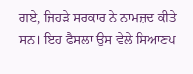ਗਏ, ਜਿਹੜੇ ਸਰਕਾਰ ਨੇ ਨਾਮਜ਼ਦ ਕੀਤੇ ਸਨ। ਇਹ ਫੈਸਲਾ ਉਸ ਵੇਲੇ ਸਿਆਣਪ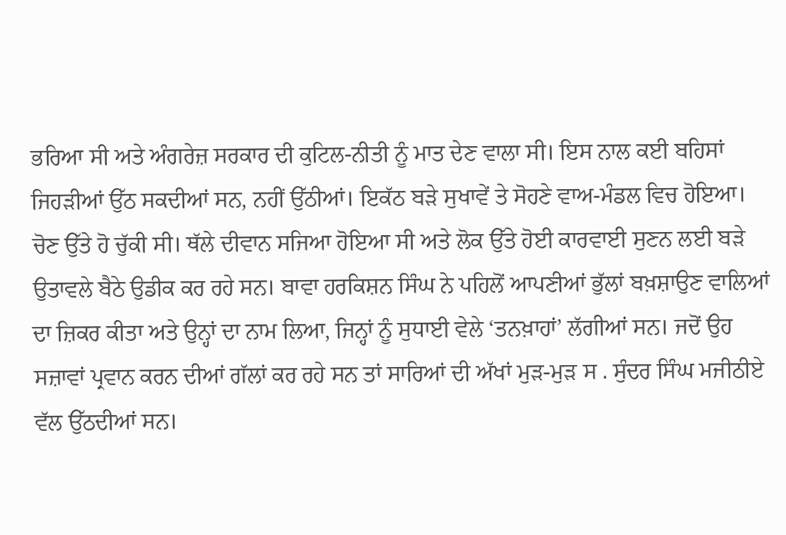ਭਰਿਆ ਸੀ ਅਤੇ ਅੰਗਰੇਜ਼ ਸਰਕਾਰ ਦੀ ਕੁਟਿਲ-ਨੀਤੀ ਨੂੰ ਮਾਤ ਦੇਣ ਵਾਲਾ ਸੀ। ਇਸ ਨਾਲ ਕਈ ਬਹਿਸਾਂ ਜਿਹੜੀਆਂ ਉੱਠ ਸਕਦੀਆਂ ਸਨ, ਨਹੀਂ ਉੱਠੀਆਂ। ਇਕੱਠ ਬੜੇ ਸੁਖਾਵੇਂ ਤੇ ਸੋਹਣੇ ਵਾਅ-ਮੰਡਲ ਵਿਚ ਹੋਇਆ।
ਚੋਣ ਉੱਤੇ ਹੋ ਚੁੱਕੀ ਸੀ। ਥੱਲੇ ਦੀਵਾਨ ਸਜਿਆ ਹੋਇਆ ਸੀ ਅਤੇ ਲੋਕ ਉੱਤੇ ਹੋਈ ਕਾਰਵਾਈ ਸੁਣਨ ਲਈ ਬੜੇ ਉਤਾਵਲੇ ਬੈਠੇ ਉਡੀਕ ਕਰ ਰਹੇ ਸਨ। ਬਾਵਾ ਹਰਕਿਸ਼ਨ ਸਿੰਘ ਨੇ ਪਹਿਲੋਂ ਆਪਣੀਆਂ ਭੁੱਲਾਂ ਬਖ਼ਸ਼ਾਉਣ ਵਾਲਿਆਂ ਦਾ ਜ਼ਿਕਰ ਕੀਤਾ ਅਤੇ ਉਨ੍ਹਾਂ ਦਾ ਨਾਮ ਲਿਆ, ਜਿਨ੍ਹਾਂ ਨੂੰ ਸੁਧਾਈ ਵੇਲੇ ‘ਤਨਖ਼ਾਹਾਂ’ ਲੱਗੀਆਂ ਸਨ। ਜਦੋਂ ਉਹ ਸਜ਼ਾਵਾਂ ਪ੍ਰਵਾਨ ਕਰਨ ਦੀਆਂ ਗੱਲਾਂ ਕਰ ਰਹੇ ਸਨ ਤਾਂ ਸਾਰਿਆਂ ਦੀ ਅੱਖਾਂ ਮੁੜ-ਮੁੜ ਸ . ਸੁੰਦਰ ਸਿੰਘ ਮਜੀਠੀਏ ਵੱਲ ਉੱਠਦੀਆਂ ਸਨ।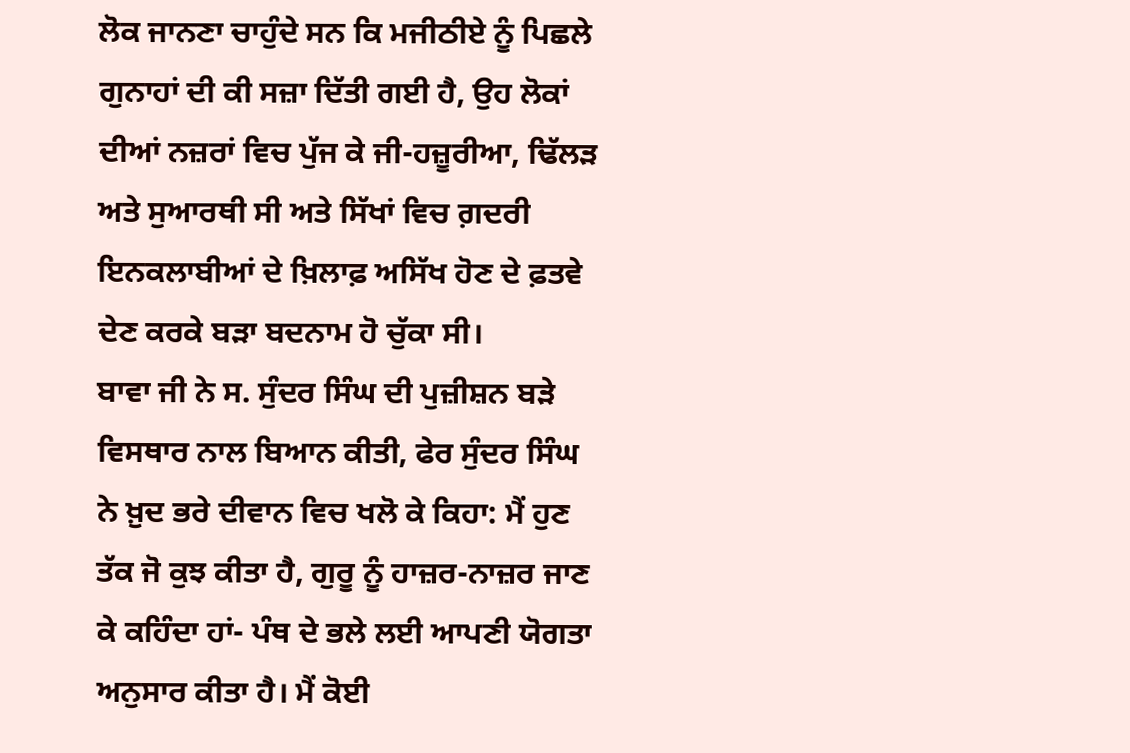ਲੋਕ ਜਾਨਣਾ ਚਾਹੁੰਦੇ ਸਨ ਕਿ ਮਜੀਠੀਏ ਨੂੰ ਪਿਛਲੇ ਗੁਨਾਹਾਂ ਦੀ ਕੀ ਸਜ਼ਾ ਦਿੱਤੀ ਗਈ ਹੈ, ਉਹ ਲੋਕਾਂ ਦੀਆਂ ਨਜ਼ਰਾਂ ਵਿਚ ਪੁੱਜ ਕੇ ਜੀ-ਹਜ਼ੂਰੀਆ, ਢਿੱਲੜ ਅਤੇ ਸੁਆਰਥੀ ਸੀ ਅਤੇ ਸਿੱਖਾਂ ਵਿਚ ਗ਼ਦਰੀ ਇਨਕਲਾਬੀਆਂ ਦੇ ਖ਼ਿਲਾਫ਼ ਅਸਿੱਖ ਹੋਣ ਦੇ ਫ਼ਤਵੇ ਦੇਣ ਕਰਕੇ ਬੜਾ ਬਦਨਾਮ ਹੋ ਚੁੱਕਾ ਸੀ।
ਬਾਵਾ ਜੀ ਨੇ ਸ. ਸੁੰਦਰ ਸਿੰਘ ਦੀ ਪੁਜ਼ੀਸ਼ਨ ਬੜੇ ਵਿਸਥਾਰ ਨਾਲ ਬਿਆਨ ਕੀਤੀ, ਫੇਰ ਸੁੰਦਰ ਸਿੰਘ ਨੇ ਖ਼ੁਦ ਭਰੇ ਦੀਵਾਨ ਵਿਚ ਖਲੋ ਕੇ ਕਿਹਾ: ਮੈਂ ਹੁਣ ਤੱਕ ਜੋ ਕੁਝ ਕੀਤਾ ਹੈ, ਗੁਰੂ ਨੂੰ ਹਾਜ਼ਰ-ਨਾਜ਼ਰ ਜਾਣ ਕੇ ਕਹਿੰਦਾ ਹਾਂ- ਪੰਥ ਦੇ ਭਲੇ ਲਈ ਆਪਣੀ ਯੋਗਤਾ ਅਨੁਸਾਰ ਕੀਤਾ ਹੈ। ਮੈਂ ਕੋਈ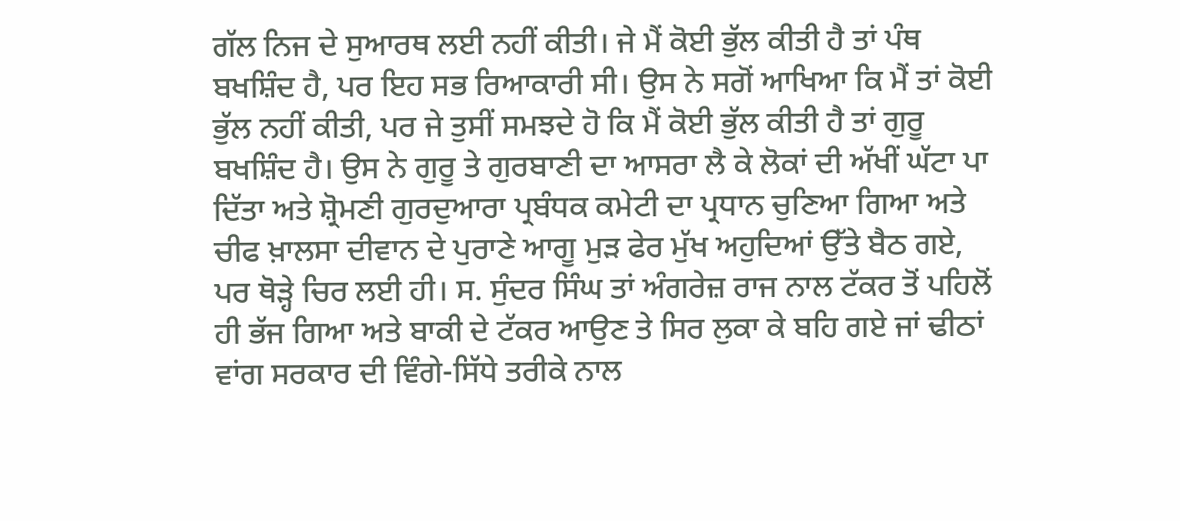ਗੱਲ ਨਿਜ ਦੇ ਸੁਆਰਥ ਲਈ ਨਹੀਂ ਕੀਤੀ। ਜੇ ਮੈਂ ਕੋਈ ਭੁੱਲ ਕੀਤੀ ਹੈ ਤਾਂ ਪੰਥ ਬਖਸ਼ਿੰਦ ਹੈ, ਪਰ ਇਹ ਸਭ ਰਿਆਕਾਰੀ ਸੀ। ਉਸ ਨੇ ਸਗੋਂ ਆਖਿਆ ਕਿ ਮੈਂ ਤਾਂ ਕੋਈ ਭੁੱਲ ਨਹੀਂ ਕੀਤੀ, ਪਰ ਜੇ ਤੁਸੀਂ ਸਮਝਦੇ ਹੋ ਕਿ ਮੈਂ ਕੋਈ ਭੁੱਲ ਕੀਤੀ ਹੈ ਤਾਂ ਗੁਰੂ ਬਖਸ਼ਿੰਦ ਹੈ। ਉਸ ਨੇ ਗੁਰੂ ਤੇ ਗੁਰਬਾਣੀ ਦਾ ਆਸਰਾ ਲੈ ਕੇ ਲੋਕਾਂ ਦੀ ਅੱਖੀਂ ਘੱਟਾ ਪਾ ਦਿੱਤਾ ਅਤੇ ਸ਼੍ਰੋਮਣੀ ਗੁਰਦੁਆਰਾ ਪ੍ਰਬੰਧਕ ਕਮੇਟੀ ਦਾ ਪ੍ਰਧਾਨ ਚੁਣਿਆ ਗਿਆ ਅਤੇ ਚੀਫ ਖ਼ਾਲਸਾ ਦੀਵਾਨ ਦੇ ਪੁਰਾਣੇ ਆਗੂ ਮੁੜ ਫੇਰ ਮੁੱਖ ਅਹੁਦਿਆਂ ਉੱਤੇ ਬੈਠ ਗਏ, ਪਰ ਥੋੜ੍ਹੇ ਚਿਰ ਲਈ ਹੀ। ਸ. ਸੁੰਦਰ ਸਿੰਘ ਤਾਂ ਅੰਗਰੇਜ਼ ਰਾਜ ਨਾਲ ਟੱਕਰ ਤੋਂ ਪਹਿਲੋਂ ਹੀ ਭੱਜ ਗਿਆ ਅਤੇ ਬਾਕੀ ਦੇ ਟੱਕਰ ਆਉਣ ਤੇ ਸਿਰ ਲੁਕਾ ਕੇ ਬਹਿ ਗਏ ਜਾਂ ਢੀਠਾਂ ਵਾਂਗ ਸਰਕਾਰ ਦੀ ਵਿੰਗੇ-ਸਿੱਧੇ ਤਰੀਕੇ ਨਾਲ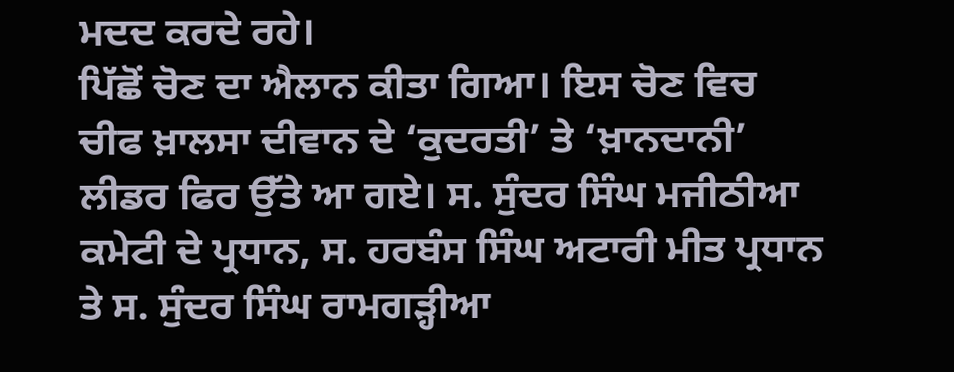ਮਦਦ ਕਰਦੇ ਰਹੇ।
ਪਿੱਛੋਂ ਚੋਣ ਦਾ ਐਲਾਨ ਕੀਤਾ ਗਿਆ। ਇਸ ਚੋਣ ਵਿਚ ਚੀਫ ਖ਼ਾਲਸਾ ਦੀਵਾਨ ਦੇ ‘ਕੁਦਰਤੀ’ ਤੇ ‘ਖ਼ਾਨਦਾਨੀ’ ਲੀਡਰ ਫਿਰ ਉੱਤੇ ਆ ਗਏ। ਸ. ਸੁੰਦਰ ਸਿੰਘ ਮਜੀਠੀਆ ਕਮੇਟੀ ਦੇ ਪ੍ਰਧਾਨ, ਸ. ਹਰਬੰਸ ਸਿੰਘ ਅਟਾਰੀ ਮੀਤ ਪ੍ਰਧਾਨ ਤੇ ਸ. ਸੁੰਦਰ ਸਿੰਘ ਰਾਮਗੜ੍ਹੀਆ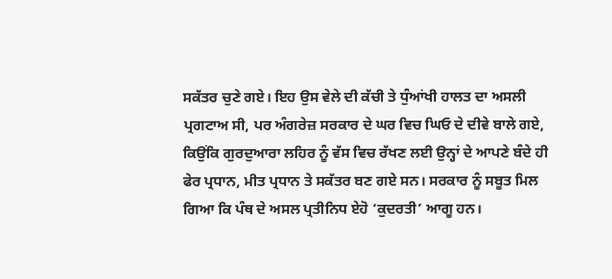ਸਕੱਤਰ ਚੁਣੇ ਗਏ। ਇਹ ਉਸ ਵੇਲੇ ਦੀ ਕੱਚੀ ਤੇ ਧੁੰਆਂਖੀ ਹਾਲਤ ਦਾ ਅਸਲੀ ਪ੍ਰਗਟਾਅ ਸੀ, ਪਰ ਅੰਗਰੇਜ਼ ਸਰਕਾਰ ਦੇ ਘਰ ਵਿਚ ਘਿਓ ਦੇ ਦੀਵੇ ਬਾਲੇ ਗਏ, ਕਿਉਂਕਿ ਗੁਰਦੁਆਰਾ ਲਹਿਰ ਨੂੰ ਵੱਸ ਵਿਚ ਰੱਖਣ ਲਈ ਉਨ੍ਹਾਂ ਦੇ ਆਪਣੇ ਬੰਦੇ ਹੀ ਫੇਰ ਪ੍ਰਧਾਨ, ਮੀਤ ਪ੍ਰਧਾਨ ਤੇ ਸਕੱਤਰ ਬਣ ਗਏ ਸਨ। ਸਰਕਾਰ ਨੂੰ ਸਬੂਤ ਮਿਲ ਗਿਆ ਕਿ ਪੰਥ ਦੇ ਅਸਲ ਪ੍ਰਤੀਨਿਧ ਏਹੋ ‘ਕੁਦਰਤੀ’ ਆਗੂ ਹਨ।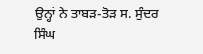ਉਨ੍ਹਾਂ ਨੇ ਤਾਬੜ-ਤੋੜ ਸ. ਸੁੰਦਰ ਸਿੰਘ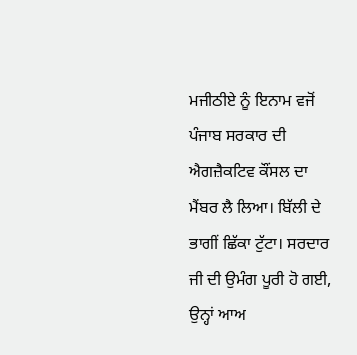ਮਜੀਠੀਏ ਨੂੰ ਇਨਾਮ ਵਜੋਂ ਪੰਜਾਬ ਸਰਕਾਰ ਦੀ ਐਗਜ਼ੈਕਟਿਵ ਕੌਂਸਲ ਦਾ ਮੈਂਬਰ ਲੈ ਲਿਆ। ਬਿੱਲੀ ਦੇ ਭਾਗੀਂ ਛਿੱਕਾ ਟੁੱਟਾ। ਸਰਦਾਰ ਜੀ ਦੀ ਉਮੰਗ ਪੂਰੀ ਹੋ ਗਈ, ਉਨ੍ਹਾਂ ਆਅ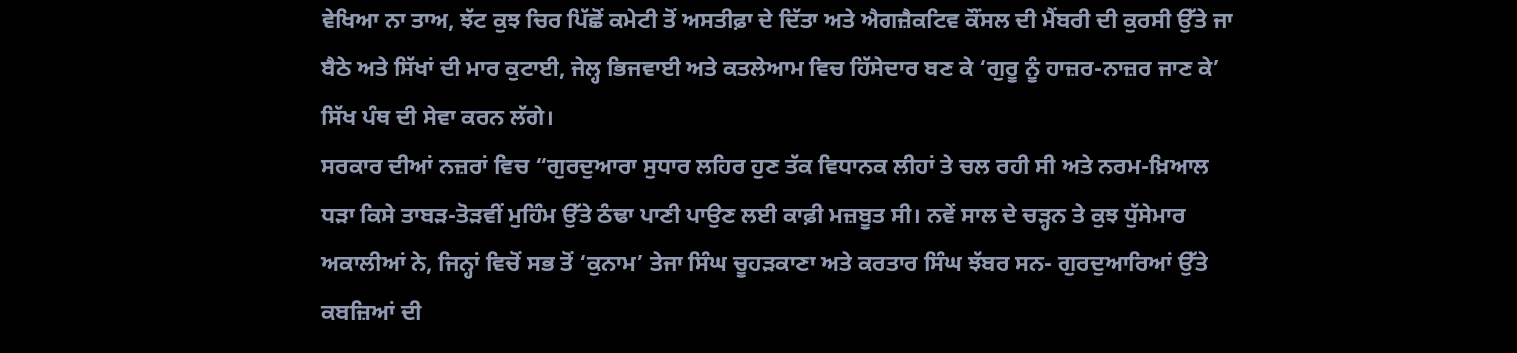ਵੇਖਿਆ ਨਾ ਤਾਅ, ਝੱਟ ਕੁਝ ਚਿਰ ਪਿੱਛੋਂ ਕਮੇਟੀ ਤੋਂ ਅਸਤੀਫ਼ਾ ਦੇ ਦਿੱਤਾ ਅਤੇ ਐਗਜ਼ੈਕਟਿਵ ਕੌਂਸਲ ਦੀ ਮੈਂਬਰੀ ਦੀ ਕੁਰਸੀ ਉੱਤੇ ਜਾ ਬੈਠੇ ਅਤੇ ਸਿੱਖਾਂ ਦੀ ਮਾਰ ਕੁਟਾਈ, ਜੇਲ੍ਹ ਭਿਜਵਾਈ ਅਤੇ ਕਤਲੇਆਮ ਵਿਚ ਹਿੱਸੇਦਾਰ ਬਣ ਕੇ ‘ਗੁਰੂ ਨੂੰ ਹਾਜ਼ਰ-ਨਾਜ਼ਰ ਜਾਣ ਕੇ’ ਸਿੱਖ ਪੰਥ ਦੀ ਸੇਵਾ ਕਰਨ ਲੱਗੇ।
ਸਰਕਾਰ ਦੀਆਂ ਨਜ਼ਰਾਂ ਵਿਚ “ਗੁਰਦੁਆਰਾ ਸੁਧਾਰ ਲਹਿਰ ਹੁਣ ਤੱਕ ਵਿਧਾਨਕ ਲੀਹਾਂ ਤੇ ਚਲ ਰਹੀ ਸੀ ਅਤੇ ਨਰਮ-ਖ਼ਿਆਲ ਧੜਾ ਕਿਸੇ ਤਾਬੜ-ਤੋੜਵੀਂ ਮੁਹਿੰਮ ਉੱਤੇ ਠੰਢਾ ਪਾਣੀ ਪਾਉਣ ਲਈ ਕਾਫ਼ੀ ਮਜ਼ਬੂਤ ਸੀ। ਨਵੇਂ ਸਾਲ ਦੇ ਚੜ੍ਹਨ ਤੇ ਕੁਝ ਧੁੱਸੇਮਾਰ ਅਕਾਲੀਆਂ ਨੇ, ਜਿਨ੍ਹਾਂ ਵਿਚੋਂ ਸਭ ਤੋਂ ‘ਕੁਨਾਮ’ ਤੇਜਾ ਸਿੰਘ ਚੂਹੜਕਾਣਾ ਅਤੇ ਕਰਤਾਰ ਸਿੰਘ ਝੱਬਰ ਸਨ- ਗੁਰਦੁਆਰਿਆਂ ਉੱਤੇ ਕਬਜ਼ਿਆਂ ਦੀ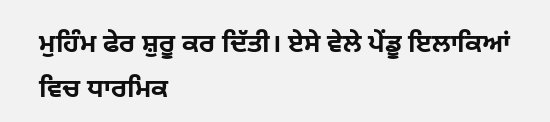ਮੁਹਿੰਮ ਫੇਰ ਸ਼ੁਰੂ ਕਰ ਦਿੱਤੀ। ਏਸੇ ਵੇਲੇ ਪੇਂਡੂ ਇਲਾਕਿਆਂ ਵਿਚ ਧਾਰਮਿਕ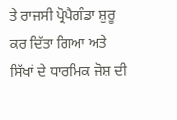ਤੇ ਰਾਜਸੀ ਪ੍ਰੋਪੈਗੰਡਾ ਸ਼ੁਰੂ ਕਰ ਦਿੱਤਾ ਗਿਆ ਅਤੇ ਸਿੱਖਾਂ ਦੇ ਧਾਰਮਿਕ ਜੋਸ਼ ਦੀ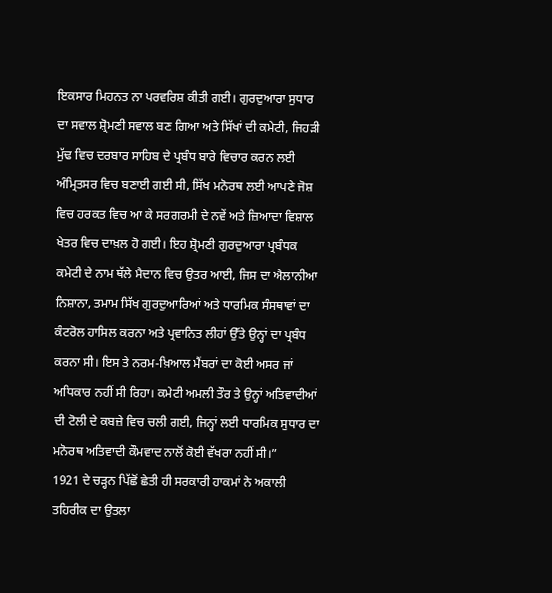ਇਕਸਾਰ ਮਿਹਨਤ ਨਾ ਪਰਵਰਿਸ਼ ਕੀਤੀ ਗਈ। ਗੁਰਦੁਆਰਾ ਸੁਧਾਰ ਦਾ ਸਵਾਲ ਸ਼੍ਰੋਮਣੀ ਸਵਾਲ ਬਣ ਗਿਆ ਅਤੇ ਸਿੱਖਾਂ ਦੀ ਕਮੇਟੀ, ਜਿਹੜੀ ਮੁੱਢ ਵਿਚ ਦਰਬਾਰ ਸਾਹਿਬ ਦੇ ਪ੍ਰਬੰਧ ਬਾਰੇ ਵਿਚਾਰ ਕਰਨ ਲਈ ਅੰਮ੍ਰਿਤਸਰ ਵਿਚ ਬਣਾਈ ਗਈ ਸੀ, ਸਿੱਖ ਮਨੋਰਥ ਲਈ ਆਪਣੇ ਜੋਸ਼ ਵਿਚ ਹਰਕਤ ਵਿਚ ਆ ਕੇ ਸਰਗਰਮੀ ਦੇ ਨਵੇਂ ਅਤੇ ਜ਼ਿਆਦਾ ਵਿਸ਼ਾਲ ਖੇਤਰ ਵਿਚ ਦਾਖ਼ਲ ਹੋ ਗਈ। ਇਹ ਸ਼੍ਰੋਮਣੀ ਗੁਰਦੁਆਰਾ ਪ੍ਰਬੰਧਕ ਕਮੇਟੀ ਦੇ ਨਾਮ ਥੱਲੇ ਮੈਦਾਨ ਵਿਚ ਉਤਰ ਆਈ, ਜਿਸ ਦਾ ਐਲਾਨੀਆ ਨਿਸ਼ਾਨਾ, ਤਮਾਮ ਸਿੱਖ ਗੁਰਦੁਆਰਿਆਂ ਅਤੇ ਧਾਰਮਿਕ ਸੰਸਥਾਵਾਂ ਦਾ ਕੰਟਰੋਲ ਹਾਸਿਲ ਕਰਨਾ ਅਤੇ ਪ੍ਰਵਾਨਿਤ ਲੀਹਾਂ ਉੱਤੇ ਉਨ੍ਹਾਂ ਦਾ ਪ੍ਰਬੰਧ ਕਰਨਾ ਸੀ। ਇਸ ਤੇ ਨਰਮ-ਖ਼ਿਆਲ ਮੈਂਬਰਾਂ ਦਾ ਕੋਈ ਅਸਰ ਜਾਂ ਅਧਿਕਾਰ ਨਹੀਂ ਸੀ ਰਿਹਾ। ਕਮੇਟੀ ਅਮਲੀ ਤੌਰ ਤੇ ਉਨ੍ਹਾਂ ਅਤਿਵਾਦੀਆਂ ਦੀ ਟੋਲੀ ਦੇ ਕਬਜ਼ੇ ਵਿਚ ਚਲੀ ਗਈ, ਜਿਨ੍ਹਾਂ ਲਈ ਧਾਰਮਿਕ ਸੁਧਾਰ ਦਾ ਮਨੋਰਥ ਅਤਿਵਾਦੀ ਕੌਮਵਾਦ ਨਾਲੋਂ ਕੋਈ ਵੱਖਰਾ ਨਹੀਂ ਸੀ।”
1921 ਦੇ ਚੜ੍ਹਨ ਪਿੱਛੋਂ ਛੇਤੀ ਹੀ ਸਰਕਾਰੀ ਹਾਕਮਾਂ ਨੇ ਅਕਾਲੀ ਤਹਿਰੀਕ ਦਾ ਉਤਲਾ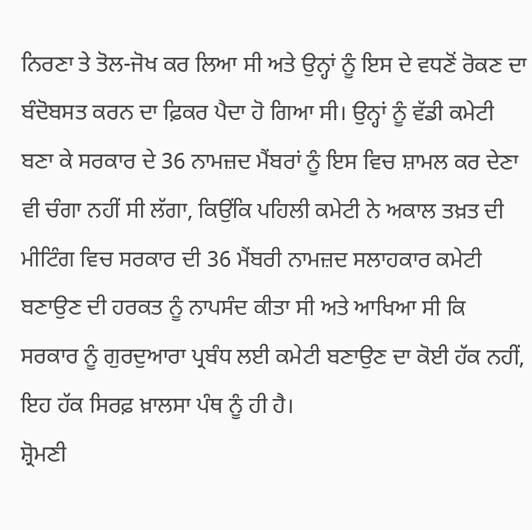ਨਿਰਣਾ ਤੇ ਤੋਲ-ਜੋਖ ਕਰ ਲਿਆ ਸੀ ਅਤੇ ਉਨ੍ਹਾਂ ਨੂੰ ਇਸ ਦੇ ਵਧਣੋਂ ਰੋਕਣ ਦਾ ਬੰਦੋਬਸਤ ਕਰਨ ਦਾ ਫ਼ਿਕਰ ਪੈਦਾ ਹੋ ਗਿਆ ਸੀ। ਉਨ੍ਹਾਂ ਨੂੰ ਵੱਡੀ ਕਮੇਟੀ ਬਣਾ ਕੇ ਸਰਕਾਰ ਦੇ 36 ਨਾਮਜ਼ਦ ਮੈਂਬਰਾਂ ਨੂੰ ਇਸ ਵਿਚ ਸ਼ਾਮਲ ਕਰ ਦੇਣਾ ਵੀ ਚੰਗਾ ਨਹੀਂ ਸੀ ਲੱਗਾ, ਕਿਉਂਕਿ ਪਹਿਲੀ ਕਮੇਟੀ ਨੇ ਅਕਾਲ ਤਖ਼ਤ ਦੀ ਮੀਟਿੰਗ ਵਿਚ ਸਰਕਾਰ ਦੀ 36 ਮੈਂਬਰੀ ਨਾਮਜ਼ਦ ਸਲਾਹਕਾਰ ਕਮੇਟੀ ਬਣਾਉਣ ਦੀ ਹਰਕਤ ਨੂੰ ਨਾਪਸੰਦ ਕੀਤਾ ਸੀ ਅਤੇ ਆਖਿਆ ਸੀ ਕਿ ਸਰਕਾਰ ਨੂੰ ਗੁਰਦੁਆਰਾ ਪ੍ਰਬੰਧ ਲਈ ਕਮੇਟੀ ਬਣਾਉਣ ਦਾ ਕੋਈ ਹੱਕ ਨਹੀਂ, ਇਹ ਹੱਕ ਸਿਰਫ਼ ਖ਼ਾਲਸਾ ਪੰਥ ਨੂੰ ਹੀ ਹੈ।
ਸ਼੍ਰੋਮਣੀ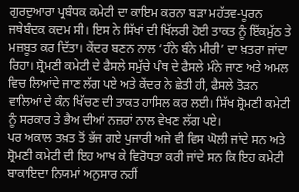ਗੁਰਦੁਆਰਾ ਪ੍ਰਬੰਧਕ ਕਮੇਟੀ ਦਾ ਕਾਇਮ ਕਰਨਾ ਬੜਾ ਮਹੱਤਵ-ਪੂਰਨ ਜਥੇਬੰਦਕ ਕਦਮ ਸੀ। ਇਸ ਨੇ ਸਿੱਖਾਂ ਦੀ ਖਿੱਲਰੀ ਹੋਈ ਤਾਕਤ ਨੂੰ ਇੱਕਮੁੱਠ ਤੇ ਮਜ਼ਬੂਤ ਕਰ ਦਿੱਤਾ। ਕੇਂਦਰ ਬਣਨ ਨਾਲ ‘ਹੰਨੇ ਬੰਨੇ ਮੀਰੀ’ ਦਾ ਖ਼ਤਰਾ ਜਾਂਦਾ ਰਿਹਾ। ਸ਼੍ਰੋਮਣੀ ਕਮੇਟੀ ਦੇ ਫੈਸਲੇ ਸਮੁੱਚੇ ਪੰਥ ਦੇ ਫੈਸਲੇ ਮੰਨੇ ਜਾਣ ਅਤੇ ਅਮਲ ਵਿਚ ਲਿਆਂਦੇ ਜਾਣ ਲੱਗ ਪਏ ਅਤੇ ਕੇਂਦਰ ਨੇ ਛੇਤੀ ਹੀ, ਫੈਸਲੇ ਤੋੜਨ ਵਾਲਿਆਂ ਦੇ ਕੰਨ ਖਿੱਚਣ ਦੀ ਤਾਕਤ ਹਾਸਿਲ ਕਰ ਲਈ। ਸਿੱਖ ਸ਼੍ਰੋਮਣੀ ਕਮੇਟੀ ਨੂੰ ਸਰਕਾਰ ਤੇ ਭੈਅ ਦੀਆਂ ਨਜ਼ਰਾਂ ਨਾਲ ਵੇਖਣ ਲੱਗ ਪਏ।
ਪਰ ਅਕਾਲ ਤਖ਼ਤ ਤੋਂ ਭੱਜ ਗਏ ਪੁਜਾਰੀ ਅਜੇ ਵੀ ਵਿਸ ਘੋਲੀ ਜਾਂਦੇ ਸਨ ਅਤੇ ਸ਼੍ਰੋਮਣੀ ਕਮੇਟੀ ਦੀ ਇਹ ਆਖ ਕੇ ਵਿਰੋਧਤਾ ਕਰੀ ਜਾਂਦੇ ਸਨ ਕਿ ਇਹ ਕਮੇਟੀ ਬਾਕਾਇਦਾ ਨਿਯਮਾਂ ਅਨੁਸਾਰ ਨਹੀਂ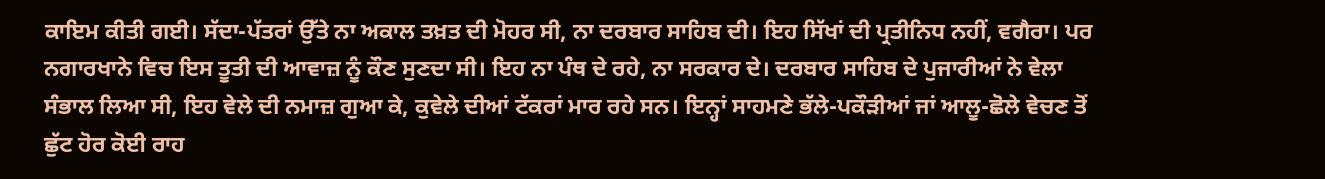ਕਾਇਮ ਕੀਤੀ ਗਈ। ਸੱਦਾ-ਪੱਤਰਾਂ ਉੱਤੇ ਨਾ ਅਕਾਲ ਤਖ਼ਤ ਦੀ ਮੋਹਰ ਸੀ, ਨਾ ਦਰਬਾਰ ਸਾਹਿਬ ਦੀ। ਇਹ ਸਿੱਖਾਂ ਦੀ ਪ੍ਰਤੀਨਿਧ ਨਹੀਂ, ਵਗੈਰਾ। ਪਰ ਨਗਾਰਖਾਨੇ ਵਿਚ ਇਸ ਤੂਤੀ ਦੀ ਆਵਾਜ਼ ਨੂੰ ਕੌਣ ਸੁਣਦਾ ਸੀ। ਇਹ ਨਾ ਪੰਥ ਦੇ ਰਹੇ, ਨਾ ਸਰਕਾਰ ਦੇ। ਦਰਬਾਰ ਸਾਹਿਬ ਦੇ ਪੁਜਾਰੀਆਂ ਨੇ ਵੇਲਾ ਸੰਭਾਲ ਲਿਆ ਸੀ, ਇਹ ਵੇਲੇ ਦੀ ਨਮਾਜ਼ ਗੁਆ ਕੇ, ਕੁਵੇਲੇ ਦੀਆਂ ਟੱਕਰਾਂ ਮਾਰ ਰਹੇ ਸਨ। ਇਨ੍ਹਾਂ ਸਾਹਮਣੇ ਭੱਲੇ-ਪਕੌੜੀਆਂ ਜਾਂ ਆਲੂ-ਛੋਲੇ ਵੇਚਣ ਤੋਂ ਛੁੱਟ ਹੋਰ ਕੋਈ ਰਾਹ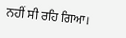ਨਹੀਂ ਸੀ ਰਹਿ ਗਿਆ।